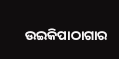ଉଇକିପାଠାଗାର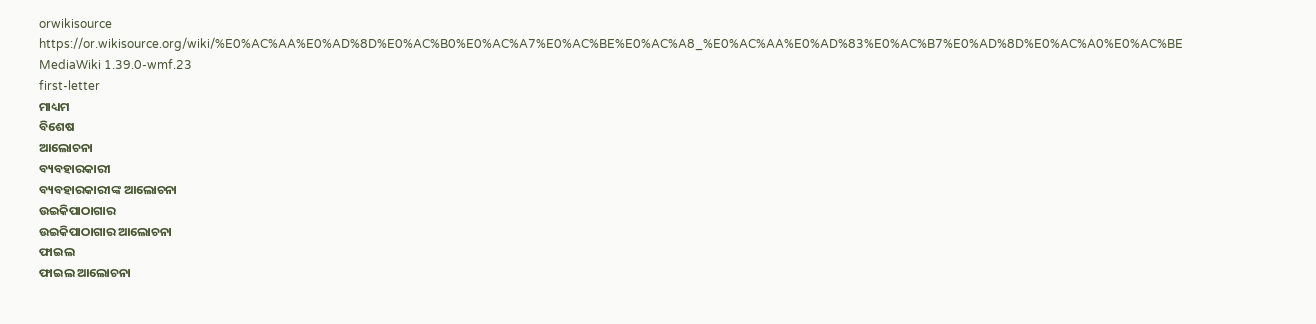orwikisource
https://or.wikisource.org/wiki/%E0%AC%AA%E0%AD%8D%E0%AC%B0%E0%AC%A7%E0%AC%BE%E0%AC%A8_%E0%AC%AA%E0%AD%83%E0%AC%B7%E0%AD%8D%E0%AC%A0%E0%AC%BE
MediaWiki 1.39.0-wmf.23
first-letter
ମାଧ୍ୟମ
ବିଶେଷ
ଆଲୋଚନା
ବ୍ୟବହାରକାରୀ
ବ୍ୟବହାରକାରୀଙ୍କ ଆଲୋଚନା
ଉଇକିପାଠାଗାର
ଉଇକିପାଠାଗାର ଆଲୋଚନା
ଫାଇଲ
ଫାଇଲ ଆଲୋଚନା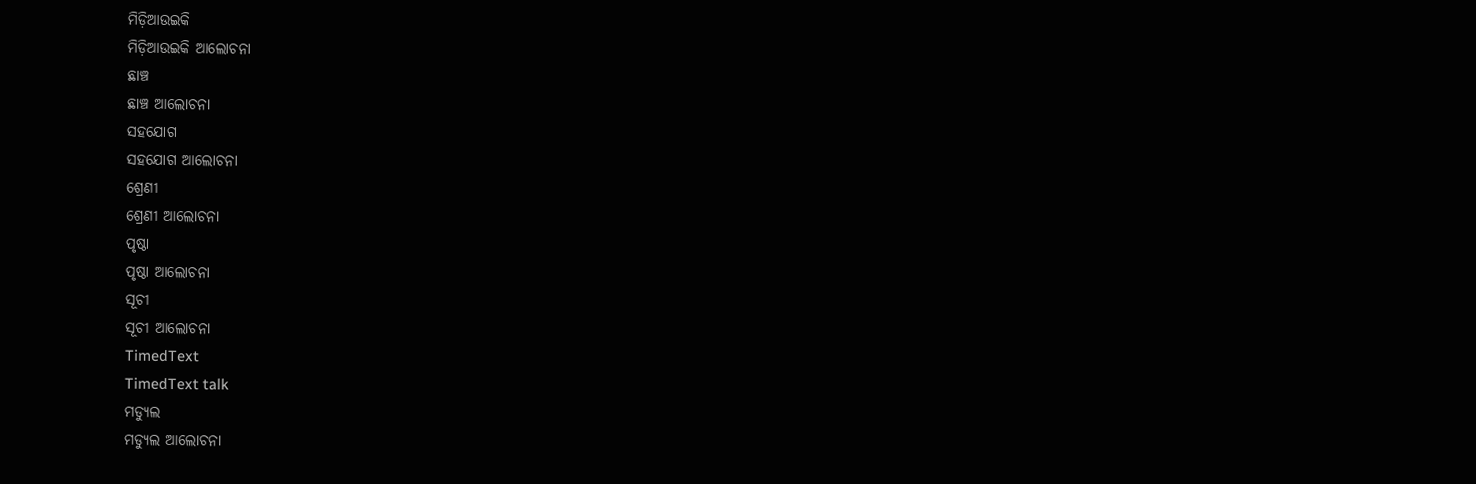ମିଡ଼ିଆଉଇକି
ମିଡ଼ିଆଉଇକି ଆଲୋଚନା
ଛାଞ୍ଚ
ଛାଞ୍ଚ ଆଲୋଚନା
ସହଯୋଗ
ସହଯୋଗ ଆଲୋଚନା
ଶ୍ରେଣୀ
ଶ୍ରେଣୀ ଆଲୋଚନା
ପୃଷ୍ଠା
ପୃଷ୍ଠା ଆଲୋଚନା
ସୂଚୀ
ସୂଚୀ ଆଲୋଚନା
TimedText
TimedText talk
ମଡ୍ୟୁଲ
ମଡ୍ୟୁଲ ଆଲୋଚନା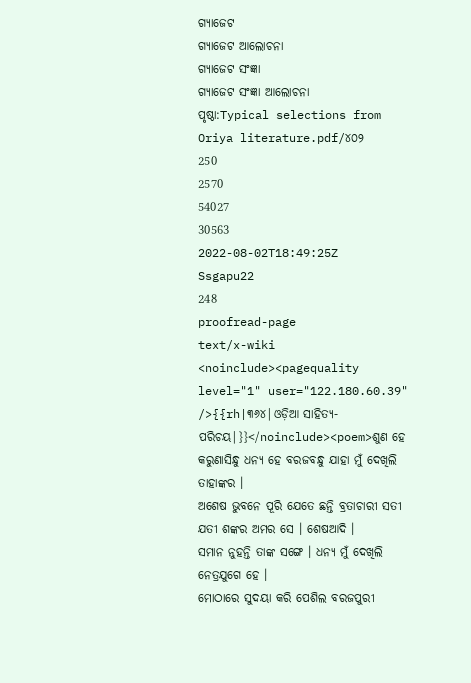ଗ୍ୟାଜେଟ
ଗ୍ୟାଜେଟ ଆଲୋଚନା
ଗ୍ୟାଜେଟ ସଂଜ୍ଞା
ଗ୍ୟାଜେଟ ସଂଜ୍ଞା ଆଲୋଚନା
ପୃଷ୍ଠା:Typical selections from Oriya literature.pdf/୪୦୨
250
2570
54027
30563
2022-08-02T18:49:25Z
Ssgapu22
248
proofread-page
text/x-wiki
<noinclude><pagequality level="1" user="122.180.60.39" />{{rh|୩୬୪|ଓଡ଼ିଆ ସାହିତ୍ୟ-ପରିଚୟ|}}</noinclude><poem>ଶୁଣ ହେ କରୁଣାସିନ୍ଧୁ ଧନ୍ୟ ହେ ବରଜବନ୍ଧୁ ଯାହା ମୁଁ ଦେଖିଲି ତାହାଙ୍କର ।
ଅଶେଷ ଭୁବନେ ପୂରି ଯେତେ ଛନ୍ତି ବ୍ରତାଚାରୀ ସତୀ ଯତୀ ଶଙ୍କର ଅମର ସେ । ଶେଷଆଦି ।
ସମାନ ନୁହନ୍ତି ତାଙ୍କ ସଙ୍ଗେ । ଧନ୍ୟ ମୁଁ ଦେଖିଲି ନେତ୍ରଯୁଗେ ହେ ।
ମୋଠାରେ ସୁଦୟା କରି ପେଶିଲ ବରଜପୁରୀ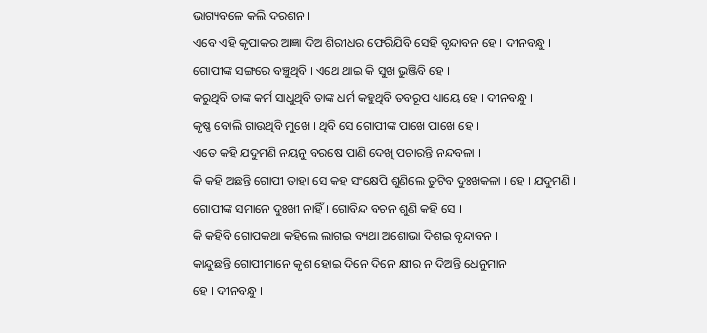ଭାଗ୍ୟବଳେ କଲି ଦରଶନ ।
ଏବେ ଏହି କୃପାକର ଆଜ୍ଞା ଦିଅ ଶିରୀଧର ଫେରିଯିବି ସେହି ବୃନ୍ଦାବନ ହେ । ଦୀନବନ୍ଧୁ ।
ଗୋପୀଙ୍କ ସଙ୍ଗରେ ବଞ୍ଚୁଥିବି । ଏଥେ ଥାଇ କି ସୁଖ ଭୁଞ୍ଜିବି ହେ ।
କରୁଥିବି ତାଙ୍କ କର୍ମ ସାଧୁଥିବି ତାଙ୍କ ଧର୍ମ କହୁଥିବି ତବରୂପ ଧ୍ୟାୟେ ହେ । ଦୀନବନ୍ଧୁ ।
କୃଷ୍ଣ ବୋଲି ଗାଉଥିବି ମୁଖେ । ଥିବି ସେ ଗୋପୀଙ୍କ ପାଖେ ପାଖେ ହେ ।
ଏତେ କହି ଯଦୁମଣି ନୟନୁ ବରଷେ ପାଣି ଦେଖି ପଚାରନ୍ତି ନନ୍ଦବଳା ।
କି କହି ଅଛନ୍ତି ଗୋପୀ ତାହା ସେ କହ ସଂକ୍ଷେପି ଶୁଣିଲେ ତୁଟିବ ଦୁଃଖକଳା । ହେ । ଯଦୁମଣି ।
ଗୋପୀଙ୍କ ସମାନେ ଦୁଃଖୀ ନାହିଁ । ଗୋବିନ୍ଦ ବଚନ ଶୁଣି କହି ସେ ।
କି କହିବି ଗୋପକଥା କହିଲେ ଲାଗଇ ବ୍ୟଥା ଅଶୋଭା ଦିଶଇ ବୃନ୍ଦାବନ ।
କାନ୍ଦୁଛନ୍ତି ଗୋପୀମାନେ କୃଶ ହୋଇ ଦିନେ ଦିନେ କ୍ଷୀର ନ ଦିଅନ୍ତି ଧେନୁମାନ
ହେ । ଦୀନବନ୍ଧୁ ।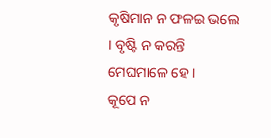କୃଷିମାନ ନ ଫଳଇ ଭଲେ । ବୃଷ୍ଟି ନ କରନ୍ତି ମେଘମାଳେ ହେ ।
କୂପେ ନ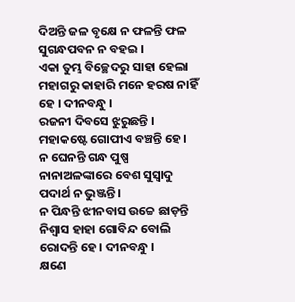ଦିଅନ୍ତି ଜଳ ବୃକ୍ଷେ ନ ଫଳନ୍ତି ଫଳ ସୁଗନ୍ଧପବନ ନ ବହଇ ।
ଏକା ତୁମ୍ଭ ବିଚ୍ଛେଦରୁ ସାହା ହେଲା ମହାଗରୁ କାହାରି ମନେ ହରଷ ନାହିଁ ହେ । ଦୀନବନ୍ଧୁ ।
ରଜନୀ ଦିବସେ ଝୁରୁଛନ୍ତି । ମହାକଷ୍ଟେ ଗୋପୀଏ ବଞ୍ଚନ୍ତି ହେ ।
ନ ଘେନନ୍ତି ଗନ୍ଧ ପୁଷ୍ପ ନାନାଅଳଙ୍କାରେ ବେଶ ସୁସ୍ୱାଦୁ ପଦାର୍ଥ ନ ଭୁଞ୍ଜନ୍ତି ।
ନ ପିନ୍ଧନ୍ତି ଝୀନବାସ ଉଚ୍ଚେ ଛାଡ଼ନ୍ତି ନିଶ୍ୱାସ ହାହା ଗୋବିନ୍ଦ ବୋଲି ରୋଦନ୍ତି ହେ । ଦୀନବନ୍ଧୁ ।
କ୍ଷଣେ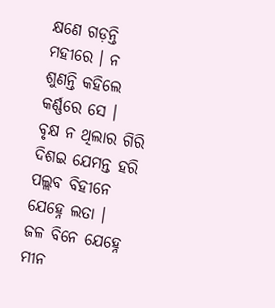କ୍ଷଣେ ଗଡ଼ନ୍ତି ମହୀରେ । ନ ଶୁଣନ୍ତି କହିଲେ କର୍ଣ୍ଣରେ ସେ ।
ବୃକ୍ଷ ନ ଥିଲାର ଗିରି ଦିଶଇ ଯେମନ୍ତ ହରି ପଲ୍ଲବ ବିହୀନେ ଯେହ୍ନେ ଲତା ।
ଜଳ ବିନେ ଯେହ୍ନେ ମୀନ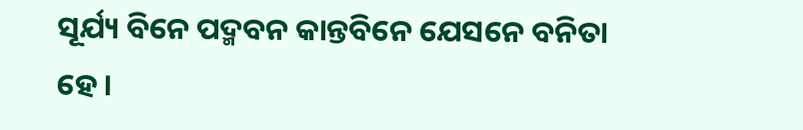ସୂର୍ଯ୍ୟ ବିନେ ପଦ୍ମବନ କାନ୍ତବିନେ ଯେସନେ ବନିତା ହେ ।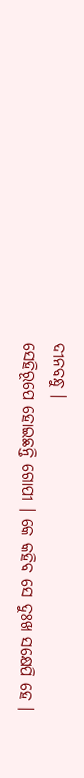ଦୀନବନ୍ଧୁ ।
ସେହିରୂପେ ହୋଇଛନ୍ତି ଗୋପୀ । କେ କହିବ ସେ ଦୁଃଖ ସକ୍ଷେପି ହେ ।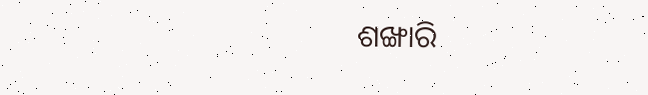ଶଙ୍ଖାରି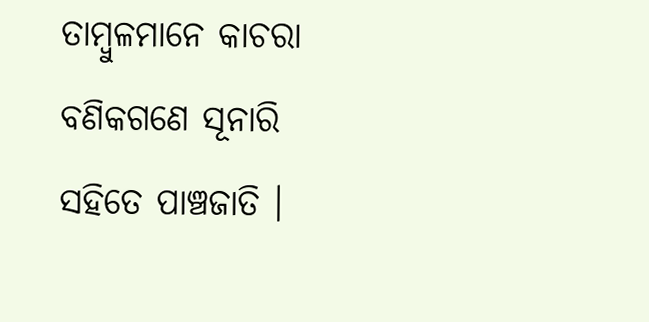ତାମ୍ବୁଳମାନେ କାଚରା ବଣିକଗଣେ ସୂନାରି ସହିତେ ପାଞ୍ଚଜାତି ।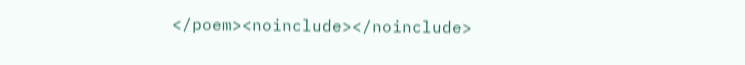</poem><noinclude></noinclude>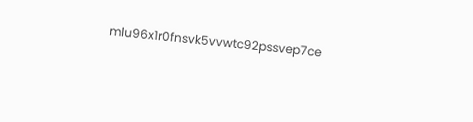mlu96x1r0fnsvk5vvwtc92pssvep7ce